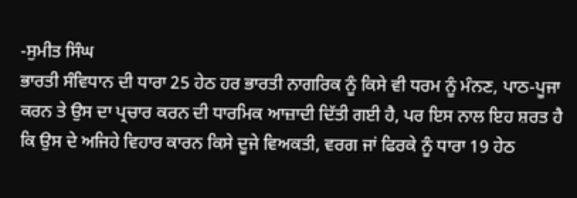-ਸੁਮੀਤ ਸਿੰਘ
ਭਾਰਤੀ ਸੰਵਿਧਾਨ ਦੀ ਧਾਰਾ 25 ਹੇਠ ਹਰ ਭਾਰਤੀ ਨਾਗਰਿਕ ਨੂੰ ਕਿਸੇ ਵੀ ਧਰਮ ਨੂੰ ਮੰਨਣ, ਪਾਠ-ਪੂਜਾ ਕਰਨ ਤੇ ਉਸ ਦਾ ਪ੍ਰਚਾਰ ਕਰਨ ਦੀ ਧਾਰਮਿਕ ਆਜ਼ਾਦੀ ਦਿੱਤੀ ਗਈ ਹੈ, ਪਰ ਇਸ ਨਾਲ ਇਹ ਸ਼ਰਤ ਹੈ ਕਿ ਉਸ ਦੇ ਅਜਿਹੇ ਵਿਹਾਰ ਕਾਰਨ ਕਿਸੇ ਦੂਜੇ ਵਿਅਕਤੀ, ਵਰਗ ਜਾਂ ਫਿਰਕੇ ਨੂੰ ਧਾਰਾ 19 ਹੇਠ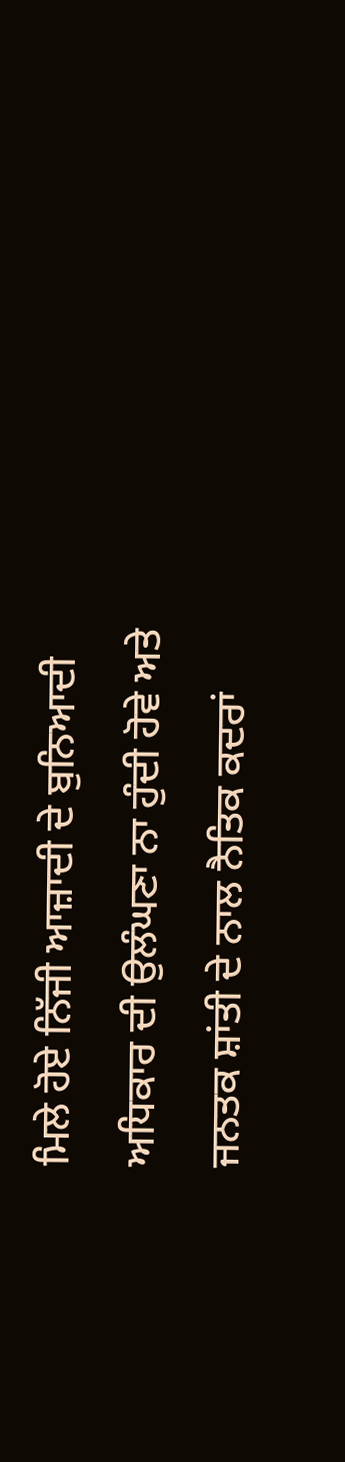ਮਿਲੇ ਹੋਏ ਨਿੱਜੀ ਆਜ਼ਾਦੀ ਦੇ ਬੁਨਿਆਦੀ ਅਧਿਕਾਰ ਦੀ ਉਲੰਘਣਾ ਨਾ ਹੁੰਦੀ ਹੋਵੇ ਅਤੇ ਜਨਤਕ ਸ਼ਾਂਤੀ ਦੇ ਨਾਲ ਨੈਤਿਕ ਕਦਰਾਂ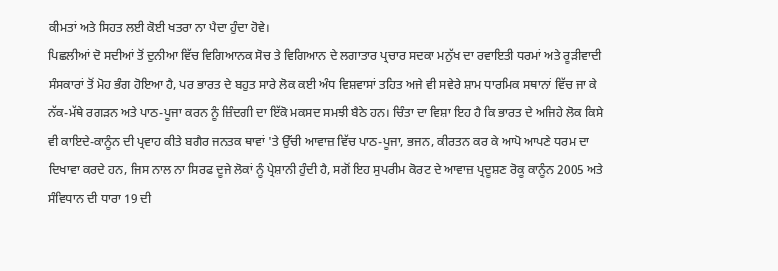ਕੀਮਤਾਂ ਅਤੇ ਸਿਹਤ ਲਈ ਕੋਈ ਖਤਰਾ ਨਾ ਪੈਦਾ ਹੁੰਦਾ ਹੋਵੇ।
ਪਿਛਲੀਆਂ ਦੋ ਸਦੀਆਂ ਤੋਂ ਦੁਨੀਆ ਵਿੱਚ ਵਿਗਿਆਨਕ ਸੋਚ ਤੇ ਵਿਗਿਆਨ ਦੇ ਲਗਾਤਾਰ ਪ੍ਰਚਾਰ ਸਦਕਾ ਮਨੁੱਖ ਦਾ ਰਵਾਇਤੀ ਧਰਮਾਂ ਅਤੇ ਰੂੜੀਵਾਦੀ ਸੰਸਕਾਰਾਂ ਤੋਂ ਮੋਹ ਭੰਗ ਹੋਇਆ ਹੈ, ਪਰ ਭਾਰਤ ਦੇ ਬਹੁਤ ਸਾਰੇ ਲੋਕ ਕਈ ਅੰਧ ਵਿਸ਼ਵਾਸਾਂ ਤਹਿਤ ਅਜੇ ਵੀ ਸਵੇਰੇ ਸ਼ਾਮ ਧਾਰਮਿਕ ਸਥਾਨਾਂ ਵਿੱਚ ਜਾ ਕੇ ਨੱਕ-ਮੱਥੇ ਰਗੜਨ ਅਤੇ ਪਾਠ-ਪੂਜਾ ਕਰਨ ਨੂੰ ਜ਼ਿੰਦਗੀ ਦਾ ਇੱਕੋ ਮਕਸਦ ਸਮਝੀ ਬੈਠੇ ਹਨ। ਚਿੰਤਾ ਦਾ ਵਿਸ਼ਾ ਇਹ ਹੈ ਕਿ ਭਾਰਤ ਦੇ ਅਜਿਹੇ ਲੋਕ ਕਿਸੇ ਵੀ ਕਾਇਦੇ-ਕਾਨੂੰਨ ਦੀ ਪ੍ਰਵਾਹ ਕੀਤੇ ਬਗੈਰ ਜਨਤਕ ਥਾਵਾਂ 'ਤੇ ਉੱਚੀ ਆਵਾਜ਼ ਵਿੱਚ ਪਾਠ-ਪੂਜਾ, ਭਜਨ, ਕੀਰਤਨ ਕਰ ਕੇ ਆਪੋ ਆਪਣੇ ਧਰਮ ਦਾ ਦਿਖਾਵਾ ਕਰਦੇ ਹਨ, ਜਿਸ ਨਾਲ ਨਾ ਸਿਰਫ ਦੂਜੇ ਲੋਕਾਂ ਨੂੰ ਪ੍ਰੇਸ਼ਾਨੀ ਹੁੰਦੀ ਹੈ, ਸਗੋਂ ਇਹ ਸੁਪਰੀਮ ਕੋਰਟ ਦੇ ਆਵਾਜ਼ ਪ੍ਰਦੂਸ਼ਣ ਰੋਕੂ ਕਾਨੂੰਨ 2005 ਅਤੇ ਸੰਵਿਧਾਨ ਦੀ ਧਾਰਾ 19 ਦੀ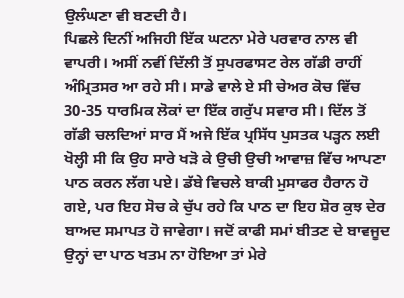ਉਲੰਘਣਾ ਵੀ ਬਣਦੀ ਹੈ।
ਪਿਛਲੇ ਦਿਨੀਂ ਅਜਿਹੀ ਇੱਕ ਘਟਨਾ ਮੇਰੇ ਪਰਵਾਰ ਨਾਲ ਵੀ ਵਾਪਰੀ। ਅਸੀਂ ਨਵੀਂ ਦਿੱਲੀ ਤੋਂ ਸੁਪਰਫਾਸਟ ਰੇਲ ਗੱਡੀ ਰਾਹੀਂ ਅੰਮ੍ਰਿਤਸਰ ਆ ਰਹੇ ਸੀ। ਸਾਡੇ ਵਾਲੇ ਏ ਸੀ ਚੇਅਰ ਕੋਚ ਵਿੱਚ 30-35 ਧਾਰਮਿਕ ਲੋਕਾਂ ਦਾ ਇੱਕ ਗਰੁੱਪ ਸਵਾਰ ਸੀ। ਦਿੱਲ ਤੋਂ ਗੱਡੀ ਚਲਦਿਆਂ ਸਾਰ ਮੈਂ ਅਜੇ ਇੱਕ ਪ੍ਰਸਿੱਧ ਪੁਸਤਕ ਪੜ੍ਹਨ ਲਈ ਖੋਲ੍ਹੀ ਸੀ ਕਿ ਉਹ ਸਾਰੇ ਖੜੋ ਕੇ ਉਚੀ ਉਚੀ ਆਵਾਜ਼ ਵਿੱਚ ਆਪਣਾ ਪਾਠ ਕਰਨ ਲੱਗ ਪਏ। ਡੱਬੇ ਵਿਚਲੇ ਬਾਕੀ ਮੁਸਾਫਰ ਹੈਰਾਨ ਹੋ ਗਏ, ਪਰ ਇਹ ਸੋਚ ਕੇ ਚੁੱਪ ਰਹੇ ਕਿ ਪਾਠ ਦਾ ਇਹ ਸ਼ੋਰ ਕੁਝ ਦੇਰ ਬਾਅਦ ਸਮਾਪਤ ਹੋ ਜਾਵੇਗਾ। ਜਦੋਂ ਕਾਫੀ ਸਮਾਂ ਬੀਤਣ ਦੇ ਬਾਵਜੂਦ ਉਨ੍ਹਾਂ ਦਾ ਪਾਠ ਖਤਮ ਨਾ ਹੋਇਆ ਤਾਂ ਮੇਰੇ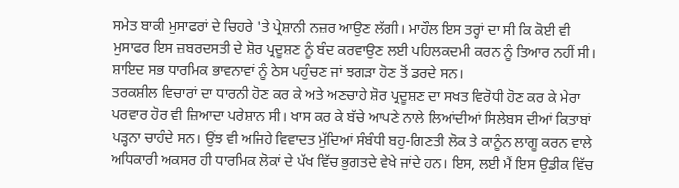ਸਮੇਤ ਬਾਕੀ ਮੁਸਾਫਰਾਂ ਦੇ ਚਿਹਰੇ 'ਤੇ ਪ੍ਰੇਸ਼ਾਨੀ ਨਜ਼ਰ ਆਉਣ ਲੱਗੀ। ਮਾਹੌਲ ਇਸ ਤਰ੍ਹਾਂ ਦਾ ਸੀ ਕਿ ਕੋਈ ਵੀ ਮੁਸਾਫਰ ਇਸ ਜ਼ਬਰਦਸਤੀ ਦੇ ਸ਼ੋਰ ਪ੍ਰਦੂਸ਼ਣ ਨੂੰ ਬੰਦ ਕਰਵਾਉਣ ਲਈ ਪਹਿਲਕਦਮੀ ਕਰਨ ਨੂੰ ਤਿਆਰ ਨਹੀਂ ਸੀ। ਸ਼ਾਇਦ ਸਭ ਧਾਰਮਿਕ ਭਾਵਨਾਵਾਂ ਨੂੰ ਠੇਸ ਪਹੁੰਚਣ ਜਾਂ ਝਗੜਾ ਹੋਣ ਤੋਂ ਡਰਦੇ ਸਨ।
ਤਰਕਸ਼ੀਲ ਵਿਚਾਰਾਂ ਦਾ ਧਾਰਨੀ ਹੋਣ ਕਰ ਕੇ ਅਤੇ ਅਣਚਾਹੇ ਸ਼ੋਰ ਪ੍ਰਦੂਸ਼ਣ ਦਾ ਸਖਤ ਵਿਰੋਧੀ ਹੋਣ ਕਰ ਕੇ ਮੇਰਾ ਪਰਵਾਰ ਹੋਰ ਵੀ ਜ਼ਿਆਦਾ ਪਰੇਸ਼ਾਨ ਸੀ। ਖਾਸ ਕਰ ਕੇ ਬੱਚੇ ਆਪਣੇ ਨਾਲੇ ਲਿਆਂਦੀਆਂ ਸਿਲੇਬਸ ਦੀਆਂ ਕਿਤਾਬਾਂ ਪੜ੍ਹਨਾ ਚਾਹੰਦੇ ਸਨ। ਉਂਝ ਵੀ ਅਜਿਹੇ ਵਿਵਾਦਤ ਮੁੱਦਿਆਂ ਸੰਬੰਧੀ ਬਹੁ-ਗਿਣਤੀ ਲੋਕ ਤੇ ਕਾਨੂੰਨ ਲਾਗੂ ਕਰਨ ਵਾਲੇ ਅਧਿਕਾਰੀ ਅਕਸਰ ਹੀ ਧਾਰਮਿਕ ਲੋਕਾਂ ਦੇ ਪੱਖ ਵਿੱਚ ਭੁਗਤਦੇ ਵੇਖੇ ਜਾਂਦੇ ਹਨ। ਇਸ, ਲਈ ਮੈਂ ਇਸ ਉਡੀਕ ਵਿੱਚ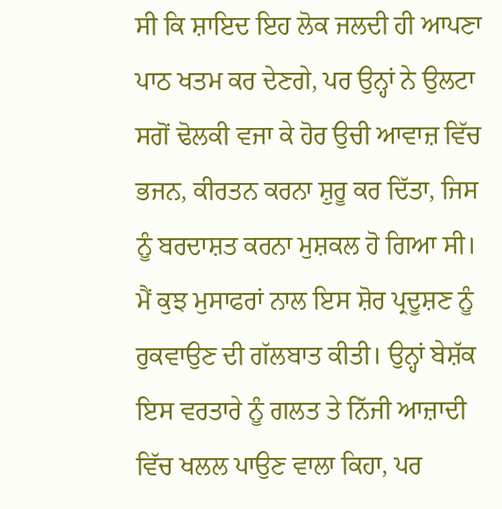ਸੀ ਕਿ ਸ਼ਾਇਦ ਇਹ ਲੋਕ ਜਲਦੀ ਹੀ ਆਪਣਾ ਪਾਠ ਖਤਮ ਕਰ ਦੇਣਗੇ, ਪਰ ਉਨ੍ਹਾਂ ਨੇ ਉਲਟਾ ਸਗੋਂ ਢੋਲਕੀ ਵਜਾ ਕੇ ਹੋਰ ਉਚੀ ਆਵਾਜ਼ ਵਿੱਚ ਭਜਨ, ਕੀਰਤਨ ਕਰਨਾ ਸ਼ੁਰੂ ਕਰ ਦਿੱਤਾ, ਜਿਸ ਨੂੰ ਬਰਦਾਸ਼ਤ ਕਰਨਾ ਮੁਸ਼ਕਲ ਹੋ ਗਿਆ ਸੀ। ਮੈਂ ਕੁਝ ਮੁਸਾਫਰਾਂ ਨਾਲ ਇਸ ਸ਼ੋਰ ਪ੍ਰਦੂਸ਼ਣ ਨੂੰ ਰੁਕਵਾਉਣ ਦੀ ਗੱਲਬਾਤ ਕੀਤੀ। ਉਨ੍ਹਾਂ ਬੇਸ਼ੱਕ ਇਸ ਵਰਤਾਰੇ ਨੂੰ ਗਲਤ ਤੇ ਨਿੱਜੀ ਆਜ਼ਾਦੀ ਵਿੱਚ ਖਲਲ ਪਾਉਣ ਵਾਲਾ ਕਿਹਾ, ਪਰ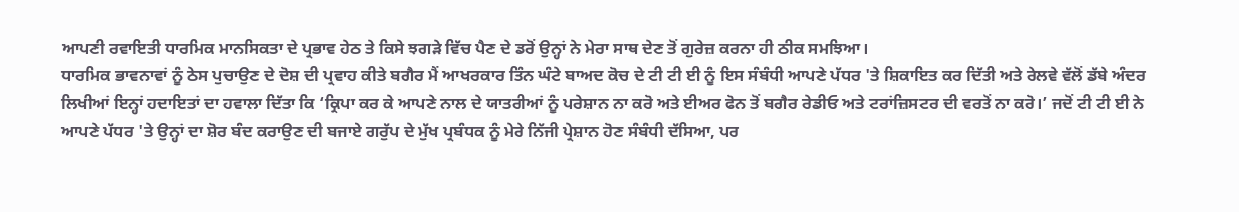ਆਪਣੀ ਰਵਾਇਤੀ ਧਾਰਮਿਕ ਮਾਨਸਿਕਤਾ ਦੇ ਪ੍ਰਭਾਵ ਹੇਠ ਤੇ ਕਿਸੇ ਝਗੜੇ ਵਿੱਚ ਪੈਣ ਦੇ ਡਰੋਂ ਉਨ੍ਹਾਂ ਨੇ ਮੇਰਾ ਸਾਥ ਦੇਣ ਤੋਂ ਗੁਰੇਜ਼ ਕਰਨਾ ਹੀ ਠੀਕ ਸਮਝਿਆ।
ਧਾਰਮਿਕ ਭਾਵਨਾਵਾਂ ਨੂੰ ਠੇਸ ਪੁਚਾਉਣ ਦੇ ਦੋਸ਼ ਦੀ ਪ੍ਰਵਾਹ ਕੀਤੇ ਬਗੈਰ ਮੈਂ ਆਖਰਕਾਰ ਤਿੰਨ ਘੰਟੇ ਬਾਅਦ ਕੋਚ ਦੇ ਟੀ ਟੀ ਈ ਨੂੰ ਇਸ ਸੰਬੰਧੀ ਆਪਣੇ ਪੱਧਰ 'ਤੇ ਸ਼ਿਕਾਇਤ ਕਰ ਦਿੱਤੀ ਅਤੇ ਰੇਲਵੇ ਵੱਲੋਂ ਡੱਬੇ ਅੰਦਰ ਲਿਖੀਆਂ ਇਨ੍ਹਾਂ ਹਦਾਇਤਾਂ ਦਾ ਹਵਾਲਾ ਦਿੱਤਾ ਕਿ ‘ਕ੍ਰਿਪਾ ਕਰ ਕੇ ਆਪਣੇ ਨਾਲ ਦੇ ਯਾਤਰੀਆਂ ਨੂੰ ਪਰੇਸ਼ਾਨ ਨਾ ਕਰੋ ਅਤੇ ਈਅਰ ਫੋਨ ਤੋਂ ਬਗੈਰ ਰੇਡੀਓ ਅਤੇ ਟਰਾਂਜ਼ਿਸਟਰ ਦੀ ਵਰਤੋਂ ਨਾ ਕਰੋ।’ ਜਦੋਂ ਟੀ ਟੀ ਈ ਨੇ ਆਪਣੇ ਪੱਧਰ 'ਤੇ ਉਨ੍ਹਾਂ ਦਾ ਸ਼ੋਰ ਬੰਦ ਕਰਾਉਣ ਦੀ ਬਜਾਏ ਗਰੁੱਪ ਦੇ ਮੁੱਖ ਪ੍ਰਬੰਧਕ ਨੂੰ ਮੇਰੇ ਨਿੱਜੀ ਪ੍ਰੇਸ਼ਾਨ ਹੋਣ ਸੰਬੰਧੀ ਦੱਸਿਆ, ਪਰ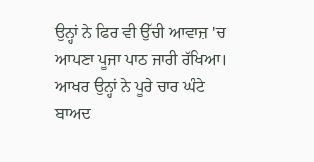ਉਨ੍ਹਾਂ ਨੇ ਫਿਰ ਵੀ ਉੱਚੀ ਆਵਾਜ਼ 'ਚ ਆਪਣਾ ਪੂਜਾ ਪਾਠ ਜਾਰੀ ਰੱਖਿਆ। ਆਖਰ ਉਨ੍ਹਾਂ ਨੇ ਪੂਰੇ ਚਾਰ ਘੰਟੇ ਬਾਅਦ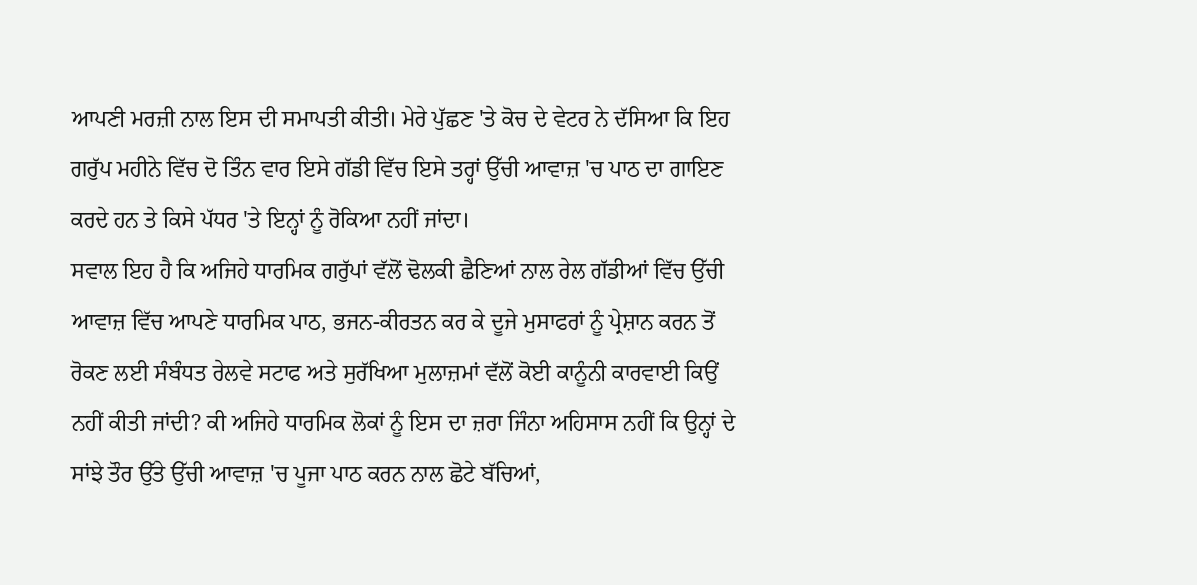ਆਪਣੀ ਮਰਜ਼ੀ ਨਾਲ ਇਸ ਦੀ ਸਮਾਪਤੀ ਕੀਤੀ। ਮੇਰੇ ਪੁੱਛਣ 'ਤੇ ਕੋਚ ਦੇ ਵੇਟਰ ਨੇ ਦੱਸਿਆ ਕਿ ਇਹ ਗਰੁੱਪ ਮਹੀਨੇ ਵਿੱਚ ਦੋ ਤਿੰਨ ਵਾਰ ਇਸੇ ਗੱਡੀ ਵਿੱਚ ਇਸੇ ਤਰ੍ਹਾਂ ਉੱਚੀ ਆਵਾਜ਼ 'ਚ ਪਾਠ ਦਾ ਗਾਇਣ ਕਰਦੇ ਹਨ ਤੇ ਕਿਸੇ ਪੱਧਰ 'ਤੇ ਇਨ੍ਹਾਂ ਨੂੰ ਰੋਕਿਆ ਨਹੀਂ ਜਾਂਦਾ।
ਸਵਾਲ ਇਹ ਹੈ ਕਿ ਅਜਿਹੇ ਧਾਰਮਿਕ ਗਰੁੱਪਾਂ ਵੱਲੋਂ ਢੋਲਕੀ ਛੈਣਿਆਂ ਨਾਲ ਰੇਲ ਗੱਡੀਆਂ ਵਿੱਚ ਉੱਚੀ ਆਵਾਜ਼ ਵਿੱਚ ਆਪਣੇ ਧਾਰਮਿਕ ਪਾਠ, ਭਜਨ-ਕੀਰਤਨ ਕਰ ਕੇ ਦੂਜੇ ਮੁਸਾਫਰਾਂ ਨੂੰ ਪ੍ਰੇਸ਼ਾਨ ਕਰਨ ਤੋਂ ਰੋਕਣ ਲਈ ਸੰਬੰਧਤ ਰੇਲਵੇ ਸਟਾਫ ਅਤੇ ਸੁਰੱਖਿਆ ਮੁਲਾਜ਼ਮਾਂ ਵੱਲੋਂ ਕੋਈ ਕਾਨੂੰਨੀ ਕਾਰਵਾਈ ਕਿਉਂ ਨਹੀਂ ਕੀਤੀ ਜਾਂਦੀ? ਕੀ ਅਜਿਹੇ ਧਾਰਮਿਕ ਲੋਕਾਂ ਨੂੰ ਇਸ ਦਾ ਜ਼ਰਾ ਜਿੰਨਾ ਅਹਿਸਾਸ ਨਹੀਂ ਕਿ ਉਨ੍ਹਾਂ ਦੇ ਸਾਂਝੇ ਤੌਰ ਉੱਤੇ ਉੱਚੀ ਆਵਾਜ਼ 'ਚ ਪੂਜਾ ਪਾਠ ਕਰਨ ਨਾਲ ਛੋਟੇ ਬੱਚਿਆਂ,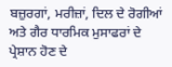ਬਜ਼ੁਰਗਾਂ, ਮਰੀਜ਼ਾਂ, ਦਿਲ ਦੇ ਰੋਗੀਆਂ ਅਤੇ ਗੈਰ ਧਾਰਮਿਕ ਮੁਸਾਫਰਾਂ ਦੇ ਪ੍ਰੇਸ਼ਾਨ ਹੋਣ ਦੇ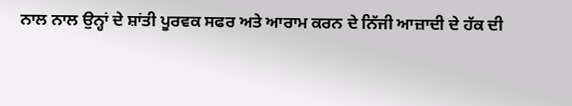ਨਾਲ ਨਾਲ ਉਨ੍ਹਾਂ ਦੇ ਸ਼ਾਂਤੀ ਪੂਰਵਕ ਸਫਰ ਅਤੇ ਆਰਾਮ ਕਰਨ ਦੇ ਨਿੱਜੀ ਆਜ਼ਾਦੀ ਦੇ ਹੱਕ ਦੀ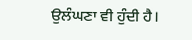ਉਲੰਘਣਾ ਵੀ ਹੁੰਦੀ ਹੈ।